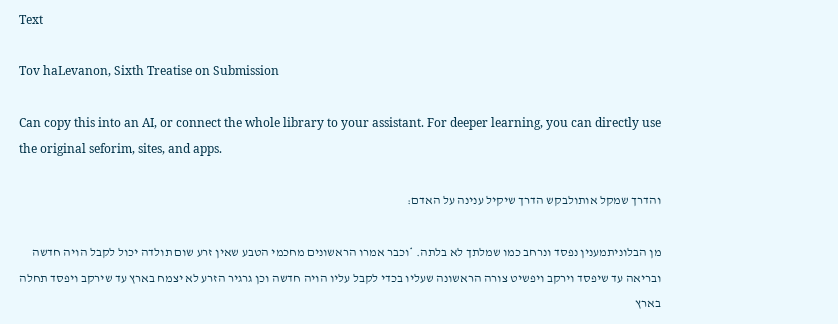Text

Tov haLevanon, Sixth Treatise on Submission

Can copy this into an AI, or connect the whole library to your assistant. For deeper learning, you can directly use the original seforim, sites, and apps.

והדרך שמקל אותולבקש הדרך שיקיל ענינה על האדם:

מן הבלוניתמענין נפסד ונרחב כמו שמלתך לא בלתה. *וכבר אמרו הראשונים מחכמי הטבע שאין זרע שום תולדה יכול לקבל הויה חדשה ובריאה עד שיפסד וירקב ויפשיט צורה הראשונה שעליו בכדי לקבל עליו הויה חדשה וכן גרגיר הזרע לא יצמח בארץ עד שירקב ויפסד תחלה בארץ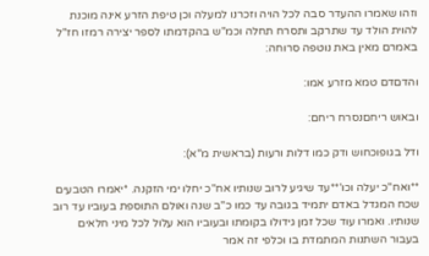וזהו שאמרו ההעדר סבה לכל הויה וזכרנו למעלה וכן טיפת הזרע אינה מוכנת להוית הולד עד שתרקב ותסרח תחלה וכמ"ש בהקדמתו לספר יצירה רמזו חז"ל באמרם מאין באת נוטפה סרוחה:

והדםדם טמא מזרע אמו:

ובאוש ריחםנסרח ריחם:

ודל בגופוכחוש ודק כמו דלות ורעות (בראשית מ"א):

**ואח"כ יעלה וכו'**עד שיגיע לרוב שנותיו אח"כ יחלו ימי הזקנה. *יאמרו הטבעים שכח המגדל באדם יתמיד בגובה עד כמו כ"ב שנה ואולם התוספת בעוביו עד רוב שנותיו. ואמרו עוד שכל זמן גידולו בקומתו ובעוביו הוא עלול לכל מיני חלאים בעבור השתנות המתמדת בו וכלפי זה אמר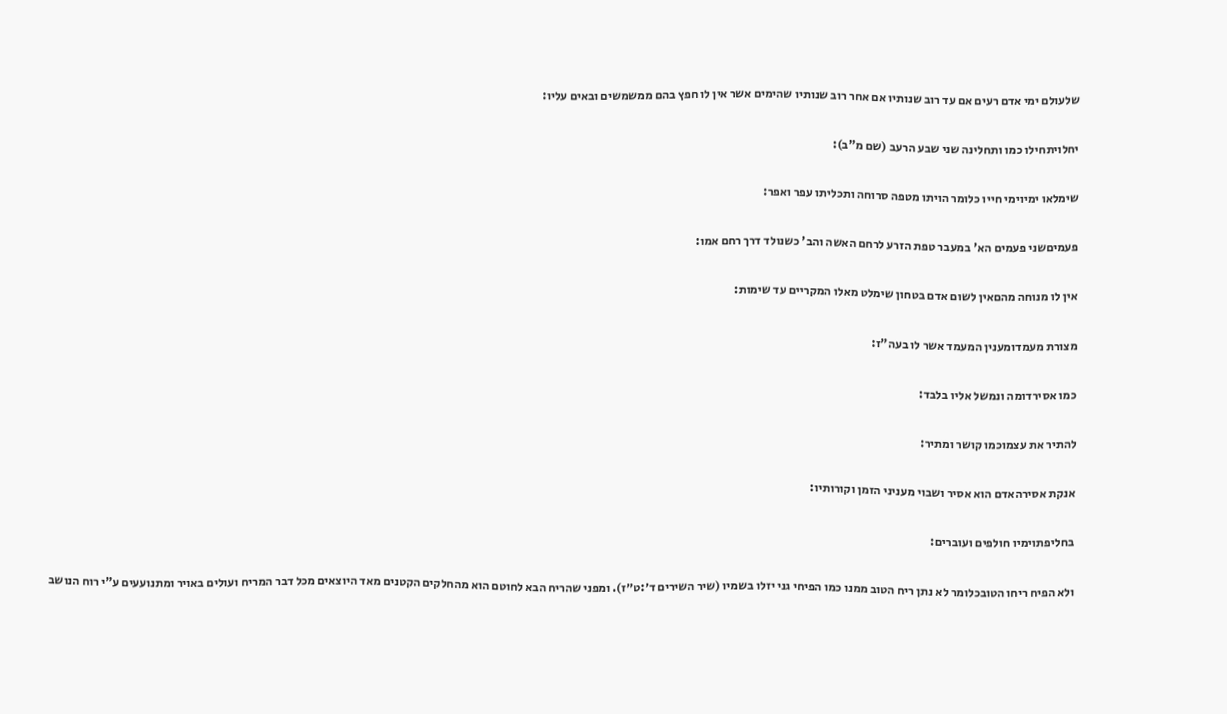שלעולם ימי אדם רעים אם עד רוב שנותיו אם אחר רוב שנותיו שהימים אשר אין לו חפץ בהם ממשמשים ובאים עליו:

יחלויתחילו כמו ותחלינה שני שבע הרעב (שם מ"ב):

שימלאו ימיוימי חייו כלומר הויתו מטפה סרוחה ותכליתו עפר ואפר:

פעמיםשני פעמים הא' במעבר טפת הזרע לרחם האשה והב' כשנולד דרך רחם אמו:

אין לו מנוחה מהםאין לשום אדם בטחון שימלט מאלו המקריים עד שימות:

מצורת מעמדומענין המעמד אשר לו בעה"ז:

כמו אסירדומה ונמשל אליו בלבד:

להתיר את עצמוכמו קושר ומתיר:

אנקת אסירהאדם הוא אסיר ושבוי מעניני הזמן וקורותיו:

בחליפתוימיו חולפים ועוברים:

ולא הפיח ריחו הטובכלומר לא נתן ריח הטוב ממנו כמו הפיחי גני יזלו בשמיו (שיר השירים ד׳:ט״ז). ומפני שהריח הבא לחוטם הוא מהחלקים הקטנים מאד היוצאים מכל דבר המריח ועולים באויר ומתנועעים ע"י רוח הנושב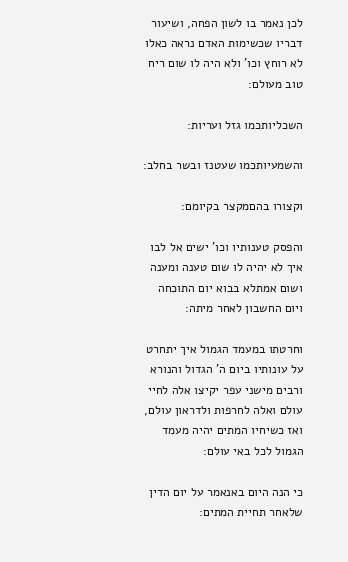לכן נאמר בו לשון הפחה, ושיעור דבריו שכשימות האדם נראה כאלו לא רוחץ וכו' ולא היה לו שום ריח טוב מעולם:

השכליותכמו גזל ועריות:

והשמעיותכמו שעטנז ובשר בחלב:

וקצורו בהםמקצר בקיומם:

והפסק טענותיו וכו' ישים אל לבו איך לא יהיה לו שום טענה ומענה ושום אמתלא בבוא יום התוכחה ויום החשבון לאחר מיתה:

וחרטתו במעמד הגמול איך יתחרט על עונותיו ביום ה' הגדול והנורא ורבים מישני עפר יקיצו אלה לחיי עולם ואלה לחרפות ולדראון עולם, ואז כשיחיו המתים יהיה מעמד הגמול לכל באי עולם:

כי הנה היום באנאמר על יום הדין שלאחר תחיית המתים: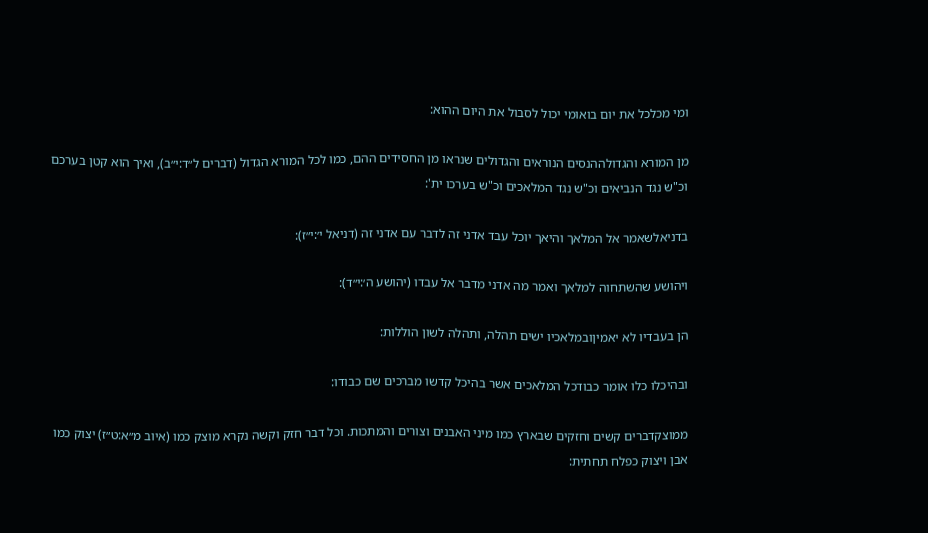ומי מכלכל את יום בואומי יכול לסבול את היום ההוא:

מן המורא והגדולההנסים הנוראים והגדולים שנראו מן החסידים ההם, כמו לכל המורא הגדול (דברים ל״ד:י״ב), ואיך הוא קטן בערכם וכ"ש נגד הנביאים וכ"ש נגד המלאכים וכ"ש בערכו ית':

בדניאלשאמר אל המלאך והיאך יוכל עבד אדני זה לדבר עם אדני זה (דניאל י׳:י״ז):

ויהושע שהשתחוה למלאך ואמר מה אדני מדבר אל עבדו (יהושע ה׳:י״ד):

הן בעבדיו לא יאמיןובמלאכיו ישים תהלה, ותהלה לשון הוללות:

ובהיכלו כלו אומר כבודכל המלאכים אשר בהיכל קדשו מברכים שם כבודו:

ממוצקדברים קשים וחזקים שבארץ כמו מיני האבנים וצורים והמתכות. וכל דבר חזק וקשה נקרא מוצק כמו (איוב מ״א:ט״ז) יצוק כמו אבן ויצוק כפלח תחתית: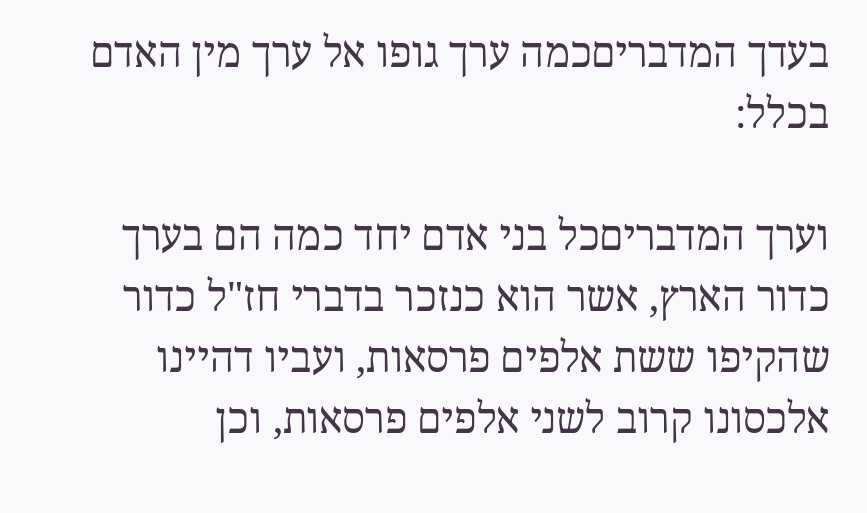בעדך המדבריםכמה ערך גופו אל ערך מין האדם בכלל:

וערך המדבריםכל בני אדם יחד כמה הם בערך כדור הארץ, אשר הוא כנזכר בדברי חז"ל כדור שהקיפו ששת אלפים פרסאות, ועביו דהיינו אלכסונו קרוב לשני אלפים פרסאות, וכן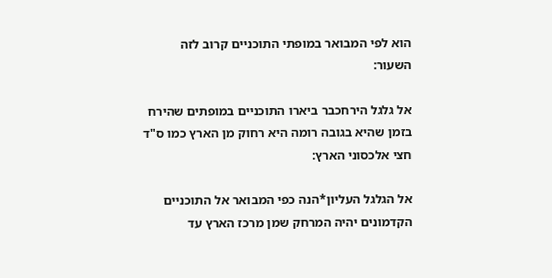הוא לפי המבואר במופתי התוכניים קרוב לזה השעור:

אל גלגל הירחכבר ביארו התוכניים במופתים שהירח בזמן שהיא בגובה רומה היא רחוק מן הארץ כמו ס"ד חצי אלכסוני הארץ:

אל הגלגל העליון*הנה כפי המבואר אל התוכניים הקדמונים יהיה המרחק שמן מרכז הארץ עד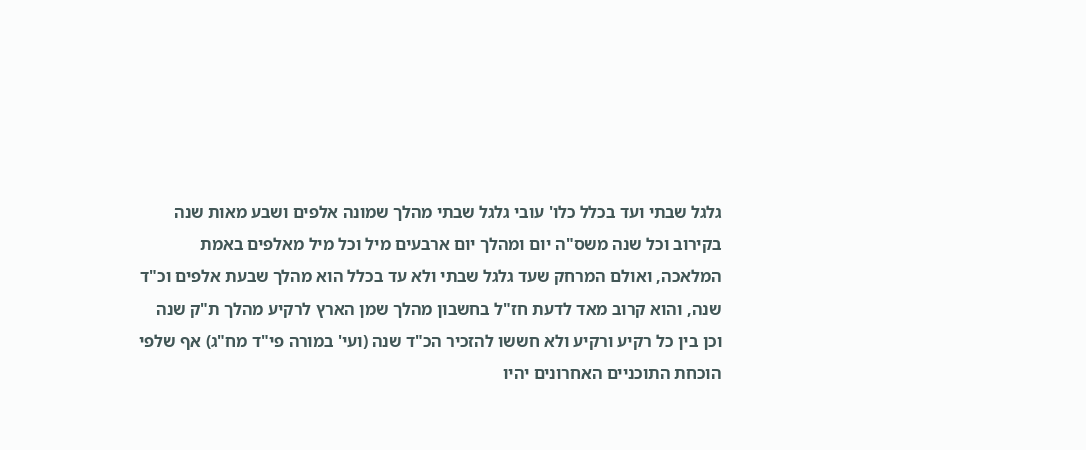גלגל שבתי ועד בכלל כלו' עובי גלגל שבתי מהלך שמונה אלפים ושבע מאות שנה בקירוב וכל שנה משס"ה יום ומהלך יום ארבעים מיל וכל מיל מאלפים באמת המלאכה, ואולם המרחק שעד גלגל שבתי ולא עד בכלל הוא מהלך שבעת אלפים וכ"ד שנה, והוא קרוב מאד לדעת חז"ל בחשבון מהלך שמן הארץ לרקיע מהלך ת"ק שנה וכן בין כל רקיע ורקיע ולא חששו להזכיר הכ"ד שנה (ועי' במורה פי"ד מח"ג) אף שלפי הוכחת התוכניים האחרונים יהיו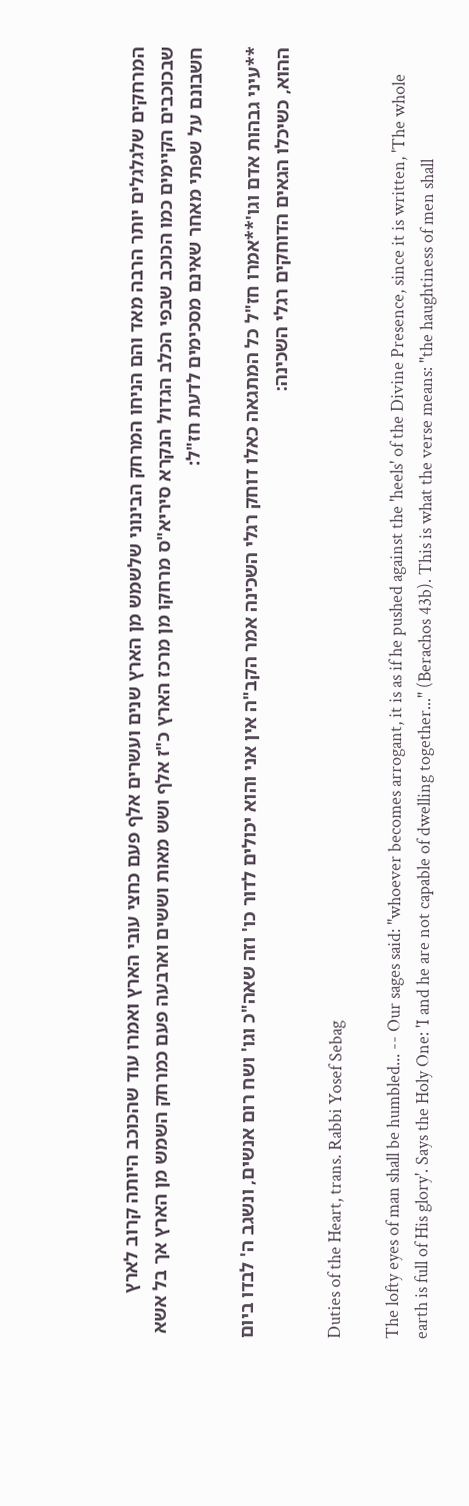המרחקים שלגלגלים יותר הרבה מאד והם הניחו המרחק הבינוני שלשמש מן הארץ שנים ועשרים אלף פעם כחצי עובי הארץ ואמרו עוד שהכוכב היותה קרוב לארץ שבכוכבים הקיימים כמו הכוכב שבפי הכלב הגדול הנקרא סיריא"ס מרחקו מן מרכז הארץ כ"ז אלף ושש מאות וששים וארבעה פעם כמרחק השמש מן הארץ אך בל אשא חשבונם על שפתי מאחר שאינם מסכימים לדעת חז"ל:

**עיני גבהות אדם וגו'**אמרו חז"ל כל המתגאה כאלו דוחק רגלי השכינה אמר הקב"ה אין אני והוא יכולים לדור כו' וזה שאה"כ וגו' ושח רום אנשים, ונשגב ה' לבדו ביום ההוא, כשיכלו הגאים הדוחקים רגלי השכינה:

Duties of the Heart, trans. Rabbi Yosef Sebag

The lofty eyes of man shall be humbled... -- Our sages said: "whoever becomes arrogant, it is as if he pushed against the 'heels' of the Divine Presence, since it is written, 'The whole earth is full of His glory'. Says the Holy One: 'I and he are not capable of dwelling together..." (Berachos 43b). This is what the verse means: "the haughtiness of men shall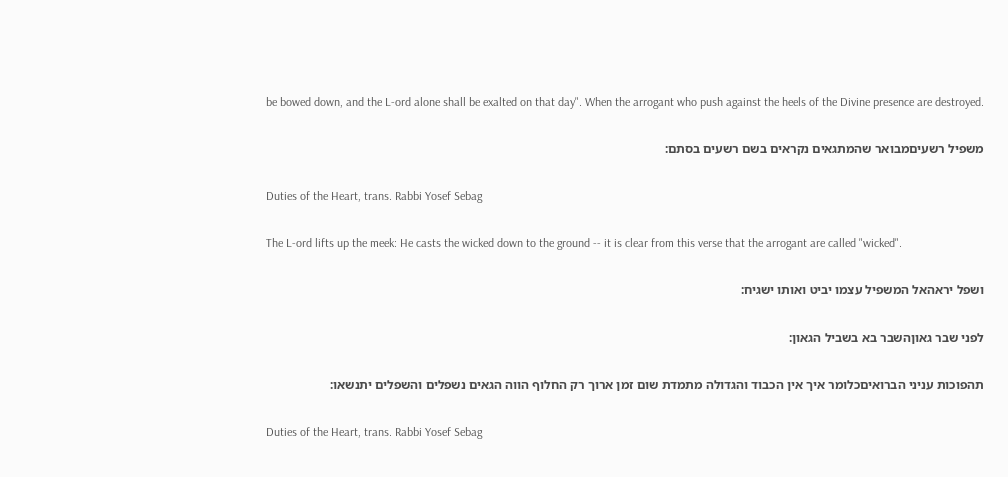be bowed down, and the L-ord alone shall be exalted on that day". When the arrogant who push against the heels of the Divine presence are destroyed.

משפיל רשעיםמבואר שהמתגאים נקראים בשם רשעים בסתם:

Duties of the Heart, trans. Rabbi Yosef Sebag

The L-ord lifts up the meek: He casts the wicked down to the ground -- it is clear from this verse that the arrogant are called "wicked".

ושפל יראהאל המשפיל עצמו יביט ואותו ישגיח:

לפני שבר גאוןהשבר בא בשביל הגאון:

תהפוכות עניני הברואיםכלומר איך אין הכבוד והגדולה מתמדת שום זמן ארוך רק החלוף הווה הגאים נשפלים והשפלים יתנשאו:

Duties of the Heart, trans. Rabbi Yosef Sebag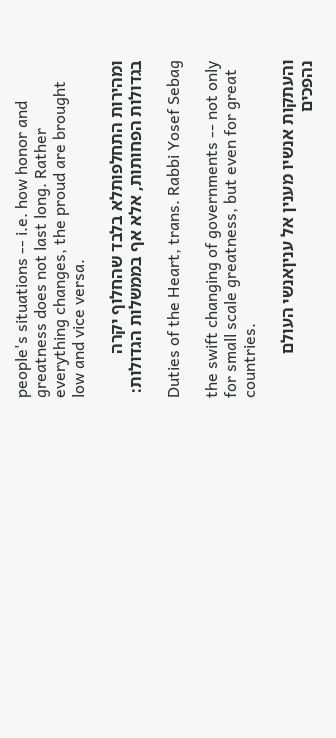people's situations -- i.e. how honor and greatness does not last long. Rather everything changes, the proud are brought low and vice versa.

ומהירות התחלפותלא בלבד שהחלוף יקרה בגדולות הפחותות, אלא אף בממשלות הגדולות:

Duties of the Heart, trans. Rabbi Yosef Sebag

the swift changing of governments -- not only for small scale greatness, but even for great countries.

והעתקות אנשיו מענין אל עניןאנשי העולם נהפכים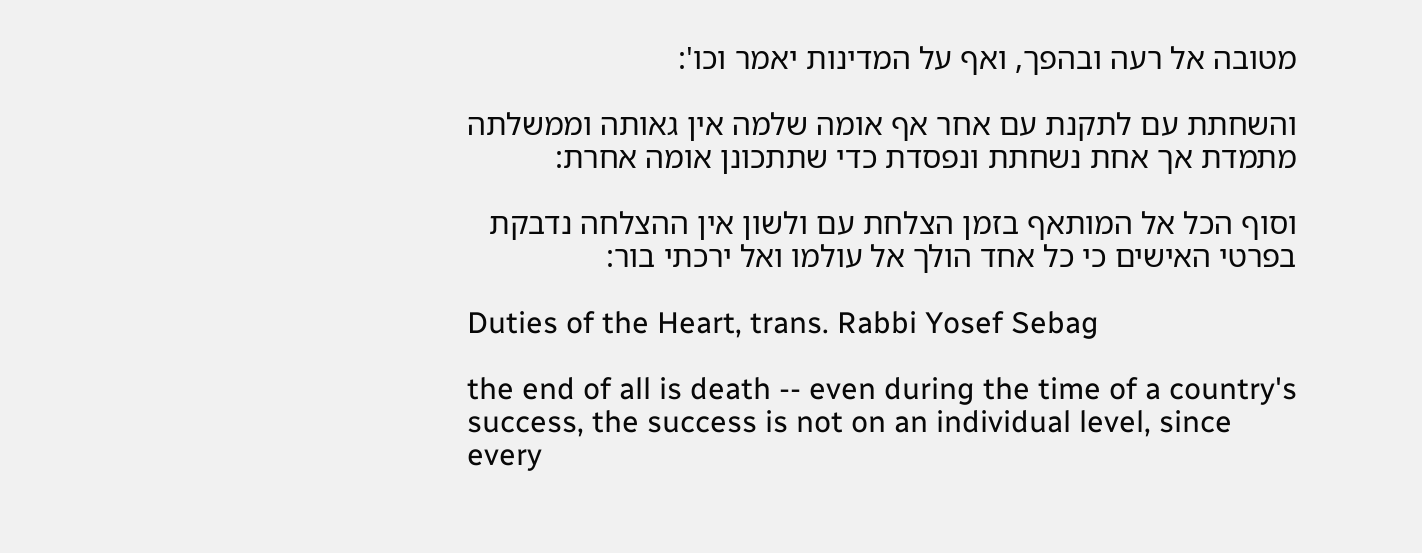מטובה אל רעה ובהפך, ואף על המדינות יאמר וכו':

והשחתת עם לתקנת עם אחר אף אומה שלמה אין גאותה וממשלתה מתמדת אך אחת נשחתת ונפסדת כדי שתתכונן אומה אחרת:

וסוף הכל אל המותאף בזמן הצלחת עם ולשון אין ההצלחה נדבקת בפרטי האישים כי כל אחד הולך אל עולמו ואל ירכתי בור:

Duties of the Heart, trans. Rabbi Yosef Sebag

the end of all is death -- even during the time of a country's success, the success is not on an individual level, since every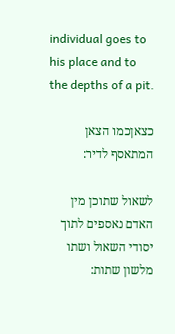individual goes to his place and to the depths of a pit.

כצאןכמו הצאן המתאסף לדיר:

לשאול שתוכן מין האדם נאספים לתוך יסודי השאול ושתו מלשון שתות: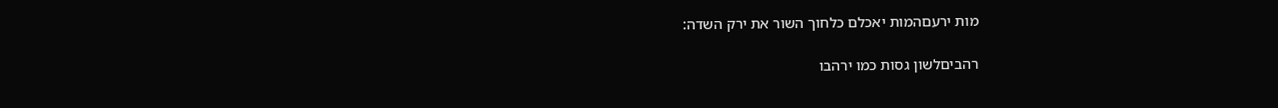מות ירעםהמות יאכלם כלחוך השור את ירק השדה:

רהביםלשון גסות כמו ירהבו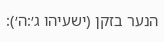הנער בזקן (ישעיהו ג׳:ה׳):